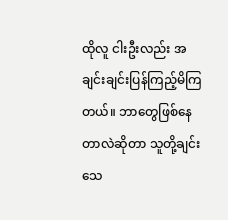ထိုလူ ငါးဦးလည်း အချင်းချင်းပြန်ကြည့်မိကြ
တယ်။ ဘာတွေဖြစ်နေတာလဲဆိုတာ သူတို့ချင်း
သေ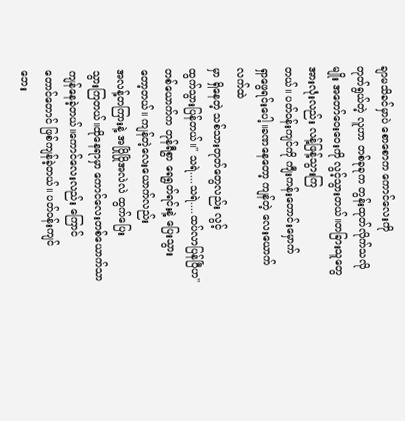ချာမသိခင်မှာပဲ စောစောက ကောင်လေးကို
တုတ်ရွယ်တဲ့ လူဟာ တစ်ခုခုက တွန်းထုတ်လိုက်သလိုမျိုး အတော်ဝေးဝေးကို လွင့်သွားတယ်။တခြားသူတွေ အားလုံးလည်း လန့်ဖြန့်သွားကြ
တယ်။ ပတ်ဝန်းကျင်ကို ကျီးကန်းတောင်းမှောက်
ရှာဖွေရင်းပေါ့။ခဏနေတော့ ကျန်တဲ့ လေးယောက်လက်ထဲ
မှာ ရှိနေတဲ့ သစ်သားတုတ်တွေလည်း လွင့်
ထွက်သွားပြန်တယ်။'' သရဲ....သရဲ....ထပ်လာပြန်ပြီဟ''
တစ်ယောက်က တုန်ရီစွာ ရေရွတ်ရင်းနဲ့ ပြေးသွား
တော့တယ်။ ကျန်တဲ့လေးယောက်လည်း
အလန့်တကြားနဲ့ အပြိုပြိုအလဲလဲ ထွက်ပြေး
သွားကြတယ်။ထိုနေရာမှာ ကောင်လေးတစ်ယောက်သာ
ကျန်နေခဲ့တယ်။ကောင်လေးလည်း ကြောင်
တောင်တောင် ဖြစ်ကျန်ခဲ့တယ်။ ပတ်ဝန်းကျင်
ဘေး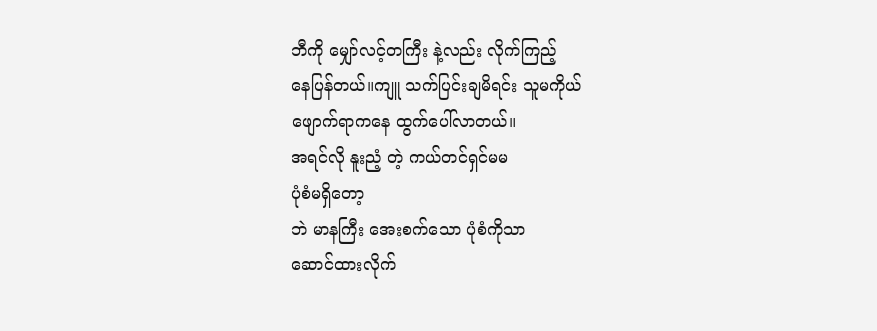ဘီကို မျှော်လင့်တကြီး နဲ့လည်း လိုက်ကြည့်
နေပြန်တယ်။ကျူ သက်ပြင်းချမိရင်း သူမကိုယ်
ဖျောက်ရာကနေ ထွက်ပေါ်လာတယ်။
အရင်လို နူးညံ့ တဲ့ ကယ်တင်ရှင်မမ
ပုံစံမရှိတော့
ဘဲ မာနကြီး အေးစက်သော ပုံစံကိုသာ
ဆောင်ထားလိုက်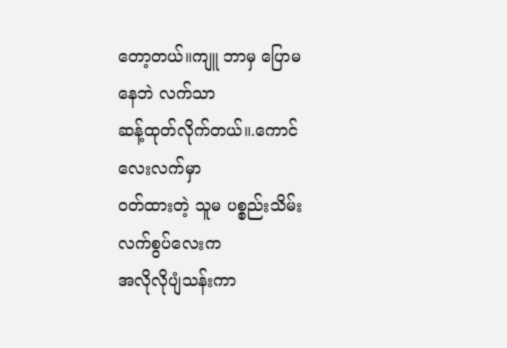တော့တယ်။ကျူ ဘာမှ ပြောမနေဘဲ လက်သာ
ဆန့်ထုတ်လိုက်တယ်။.ကောင်လေးလက်မှာ
ဝတ်ထားတဲ့ သူမ ပစ္စည်းသိမ်း လက်စွပ်လေးက
အလိုလိုပျံသန်းကာ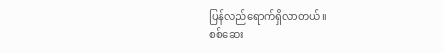ပြန်လည်ရောက်ရှိလာတယ်။
စစ်ဆေး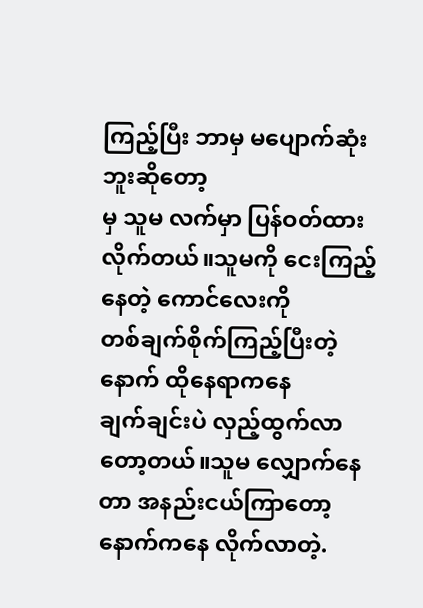ကြည့်ပြီး ဘာမှ မပျောက်ဆုံးဘူးဆိုတော့
မှ သူမ လက်မှာ ပြန်ဝတ်ထားလိုက်တယ်။သူမကို ငေးကြည့်နေတဲ့ ကောင်လေးကို
တစ်ချက်စိုက်ကြည့်ပြီးတဲ့နောက် ထိုနေရာကနေ
ချက်ချင်းပဲ လှည့်ထွက်လာတော့တယ်။သူမ လျှောက်နေတာ အနည်းငယ်ကြာတော့
နောက်ကနေ လိုက်လာတဲ့.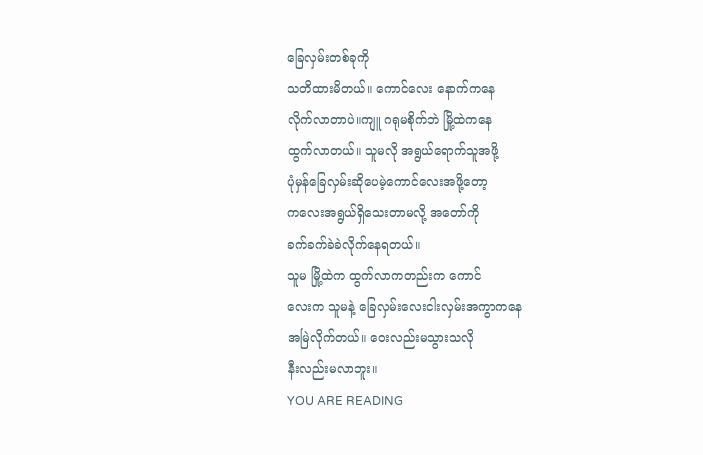ခြေလှမ်းတစ်ခုကို
သတိထားမိတယ်။ ကောင်လေး နောက်ကနေ
လိုက်လာတာပဲ။ကျူ ဂရုမစိုက်ဘဲ မြို့ထဲကနေ
ထွက်လာတယ်။ သူမလို အရွယ်ရောက်သူအဖို့
ပုံမှန်ခြေလှမ်းဆိုပေမဲ့ကောင်လေးအဖို့တော့
ကလေးအရွယ်ရှိသေးတာမလို့ အတော်ကို
ခက်ခက်ခဲခဲလိုက်နေရတယ်။
သူမ မြို့ထဲက ထွက်လာကတည်းက ကောင်
လေးက သူမနဲ့ ခြေလှမ်းလေးငါးလှမ်းအကွာကနေ
အမြဲလိုက်တယ်။ ဝေးလည်းမသွားသလို
နီးလည်းမလာဘူး။
YOU ARE READING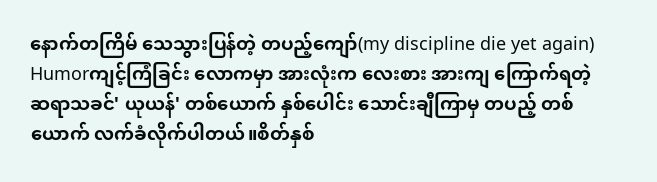နောက်တကြိမ် သေသွားပြန်တဲ့ တပည့်ကျော်(my discipline die yet again)
Humorကျင့်ကြံခြင်း လောကမှာ အားလုံးက လေးစား အားကျ ကြောက်ရတဲ့ ဆရာသခင်' ယုယန်' တစ်ယောက် နှစ်ပေါင်း သောင်းချီကြာမှ တပည့် တစ်ယောက် လက်ခံလိုက်ပါတယ်။စိတ်နှစ်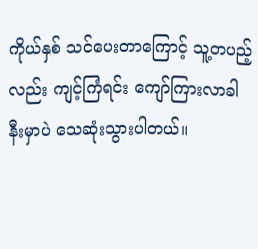ကိုယ်နှစ် သင်ပေးတာကြောင့် သူ့တပည့်လည်း ကျင့်ကြံရင်း ကျော်ကြားလာခါနီးမှာပဲ သေဆုံးသွားပါတယ်။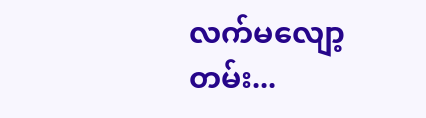လက်မလျော့တမ်း...